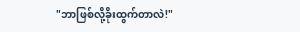"ဘာဖြစ်လို့ခိုးထွက်တာလဲ!"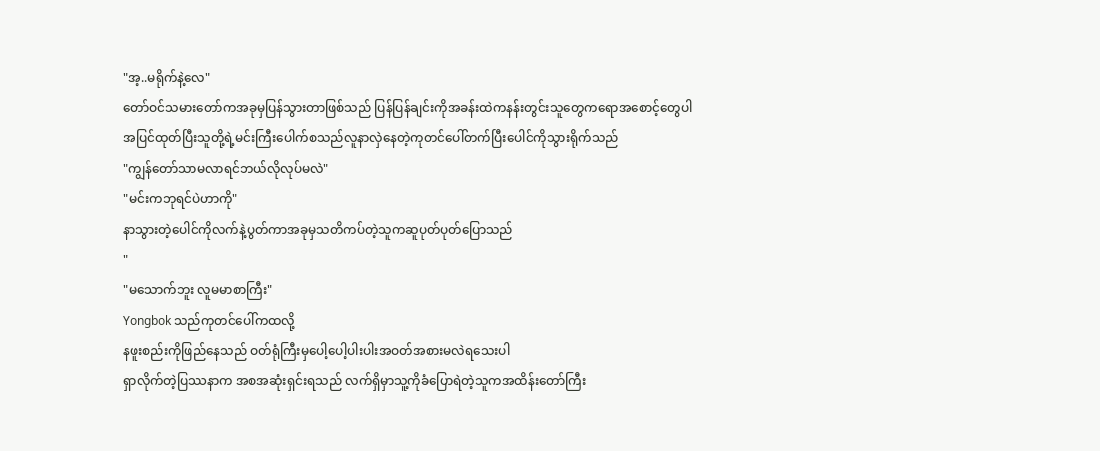"အ့..မရိုက်နဲ့လေ"
တော်ဝင်သမားတော်ကအခုမှပြန်သွားတာဖြစ်သည် ပြန်ပြန်ချင်းကိုအခန်းထဲကနန်းတွင်းသူတွေကရောအစောင့်တွေပါအပြင်ထုတ်ပြီးသူတို့ရဲ့မင်းကြီးပေါက်စသည်လူနာလှဲနေတဲ့ကုတင်ပေါ်တက်ပြီးပေါင်ကိုသွားရိုက်သည်
"ကျွန်တော်သာမလာရင်ဘယ်လိုလုပ်မလဲ"
"မင်းကဘုရင်ပဲဟာကို"
နာသွားတဲ့ပေါင်ကိုလက်နဲ့ပွတ်ကာအခုမှသတိကပ်တဲ့သူကဆူပုတ်ပုတ်ပြောသည်
"
"မသောက်ဘူး လူမမာစာကြီး"
Yongbok သည်ကုတင်ပေါ်ကထလို့
နဖူးစည်းကိုဖြည်နေသည် ဝတ်ရုံကြီးမှပေါ့ပေါ့ပါးပါးအဝတ်အစားမလဲရသေးပါ
ရှာလိုက်တဲ့ပြဿနာက အစအဆုံးရှင်းရသည် လက်ရှိမှာသူ့ကိုခံပြောရဲတဲ့သူကအထိန်းတော်ကြီး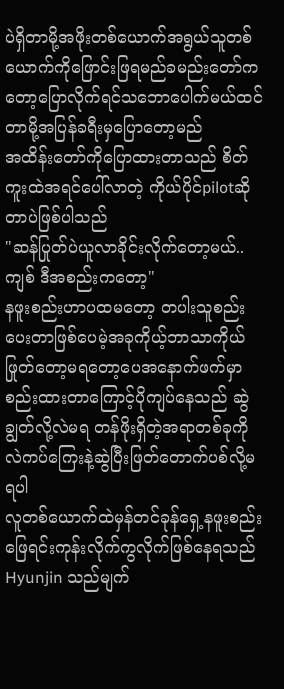ပဲရှိတာမို့အဖိုးတစ်ယောက်အရွယ်သူတစ်ယောက်ကိုဖြောင်းဖြရမည်ခမည်းတော်ကတော့ပြောလိုက်ရင်သဘောပေါက်မယ်ထင်တာမို့အပြန်ခရီးမှပြောတော့မည်
အထိန်းတော်ကိုပြောထားတာသည် စိတ်ကူးထဲအရင်ပေါ်လာတဲ့ ကိုယ်ပိုင်pilotဆိုတာပဲဖြစ်ပါသည်
"ဆန်ပြုတ်ပဲယူလာခိုင်းလိုက်တော့မယ်..ကျစ် ဒီအစည်းကတော့"
နဖူးစည်းဟာပထမတော့ တပါးသူစည်းပေးတာဖြစ်ပေမဲ့အခုကိုယ့်ဘာသာကိုယ်ဖြုတ်တော့မရတော့ပေအနောက်ဖက်မှာစည်းထားတာကြောင့်ပိုကျပ်နေသည် ဆွဲချွတ်လို့လဲမရ တန်ဖိုးရှိတဲ့အရာတစ်ခုကိုလဲကပ်ကြေးနဲ့ဆွဲပြီးဖြတ်တောက်ပစ်လို့မရပါ
လူတစ်ယောက်ထဲမှန်တင်ခုန်ရှေ့နဖူးစည်းဖြေရင်းကုန်းလိုက်ကွလိုက်ဖြစ်နေရသည်
Hyunjin သည်မျက်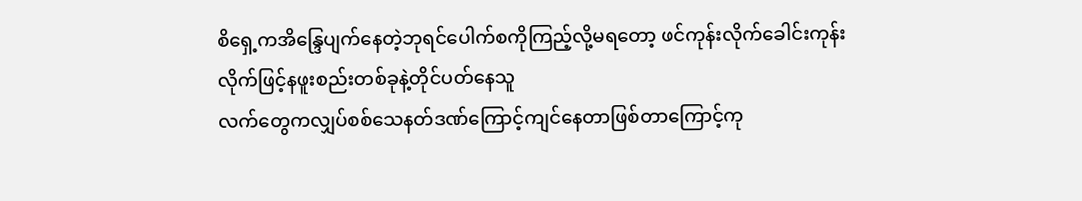စိရှေ့ကအိန္ဒြေပျက်နေတဲ့ဘုရင်ပေါက်စကိုကြည့်လို့မရတော့ ဖင်ကုန်းလိုက်ခေါင်းကုန်းလိုက်ဖြင့်နဖူးစည်းတစ်ခုနဲ့တိုင်ပတ်နေသူ
လက်တွေကလျှပ်စစ်သေနတ်ဒဏ်ကြောင့်ကျင်နေတာဖြစ်တာကြောင့်ကု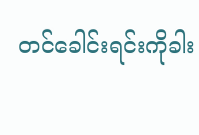တင်ခေါင်းရင်းကိုခါး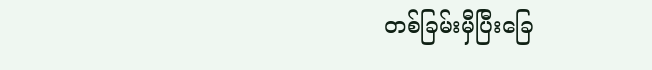တစ်ခြမ်းမှီပြီးခြေ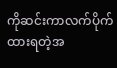ကိုဆင်းကာလက်ပိုက်ထားရတဲ့အ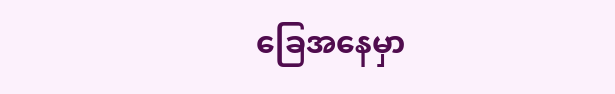ခြေအနေမှာ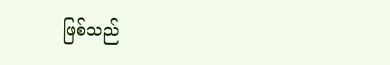ဖြစ်သည်